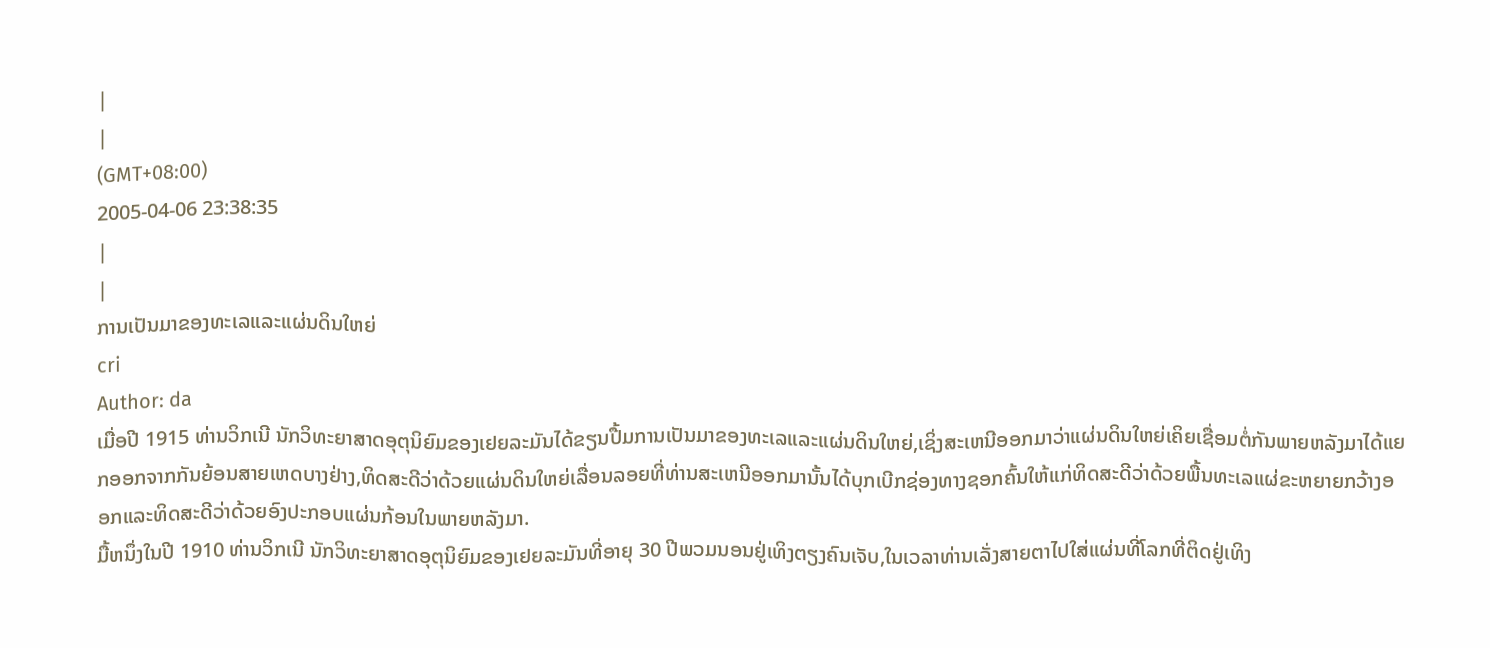|
|
(GMT+08:00)
2005-04-06 23:38:35
|
|
ການເປັນມາຂອງທະເລແລະແຜ່ນດິນໃຫຍ່
cri
Author: da
ເມື່ອປີ 1915 ທ່ານວິກເນີ ນັກວິທະຍາສາດອຸຕຸນິຍົມຂອງເຢຍລະມັນໄດ້ຂຽນປື້ມການເປັນມາຂອງທະເລແລະແຜ່ນດິນໃຫຍ່,ເຊິ່ງສະເຫນີອອກມາວ່າແຜ່ນດິນໃຫຍ່ເຄິຍເຊື່ອມຕໍ່ກັນພາຍຫລັງມາໄດ້ແຍກອອກຈາກກັນຍ້ອນສາຍເຫດບາງຢ່າງ,ທິດສະດີວ່າດ້ວຍແຜ່ນດິນໃຫຍ່ເລື່ອນລອຍທີ່ທ່ານສະເຫນີອອກມານັ້ນໄດ້ບຸກເບີກຊ່ອງທາງຊອກຄົ້ນໃຫ້ແກ່ທິດສະດີວ່າດ້ວຍພື້ນທະເລແຜ່ຂະຫຍາຍກວ້າງອອກແລະທິດສະດີວ່າດ້ວຍອົງປະກອບແຜ່ນກ້ອນໃນພາຍຫລັງມາ.
ມື້ຫນຶ່ງໃນປີ 1910 ທ່ານວິກເນີ ນັກວິທະຍາສາດອຸຕຸນິຍົມຂອງເຢຍລະມັນທີ່ອາຍຸ 30 ປີພວມນອນຢູ່ເທິງຕຽງຄົນເຈັບ,ໃນເວລາທ່ານເລັ່ງສາຍຕາໄປໃສ່ແຜ່ນທີ່ໂລກທີ່ຕິດຢູ່ເທິງ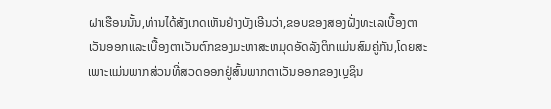ຝາເຮືອນນັ້ນ,ທ່ານໄດ້ສັງເກດເຫັນຢ່າງບັງເອີນວ່າ,ຂອບຂອງສອງຝັ່ງທະເລເບື້ອງຕາເວັນອອກແລະເບື້ອງຕາເວັນຕົກຂອງມະຫາສະຫມຸດອັດລັງຕິກແມ່ນສົມຄູ່ກັນ,ໂດຍສະເພາະແມ່ນພາກສ່ວນທີ່ສວດອອກຢູ່ສົ້ນພາກຕາເວັນອອກຂອງເບຼຊິນ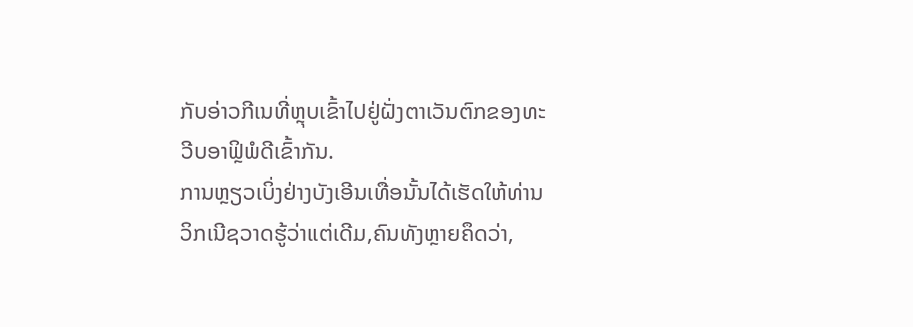ກັບອ່າວກີເນທີ່ຫຼຸບເຂົ້າໄປຢູ່ຝັ່ງຕາເວັນຕົກຂອງທະວີບອາຟຼິພໍດີເຂົ້າກັນ.
ການຫຼຽວເບິ່ງຢ່າງບັງເອີນເທື່ອນັ້ນໄດ້ເຮັດໃຫ້ທ່ານວິກເນີຊວາດຮູ້ວ່າແຕ່ເດີມ,ຄົນທັງຫຼາຍຄຶດວ່າ,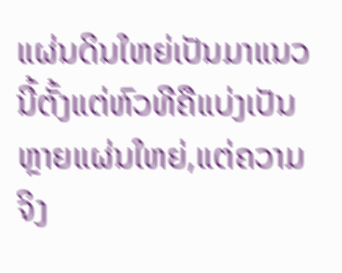ແຜ່ນດິນໃຫຍ່ເປັນມາແນວນີ້ຕັ້ງແຕ່ຫົວທີຄືແບ່ງເປັນຫຼາຍແຜ່ນໃຫຍ່,ແຕ່ຄວາມຈິງ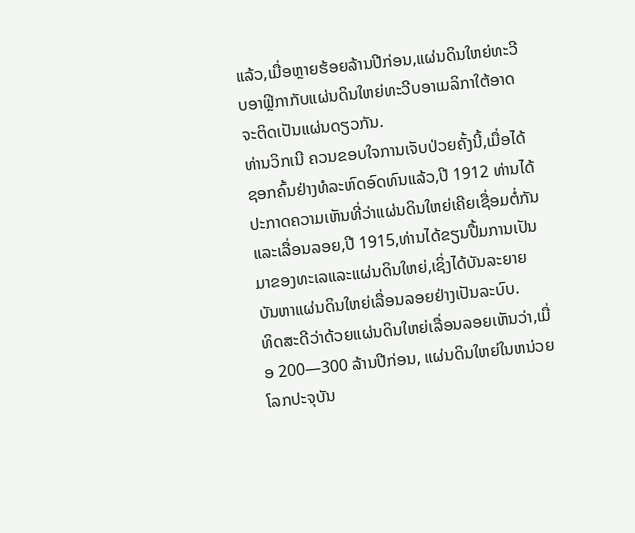ແລ້ວ,ເມື່ອຫຼາຍຮ້ອຍລ້ານປີກ່ອນ,ແຜ່ນດິນໃຫຍ່ທະວີບອາຟຼິກາກັບແຜ່ນດິນໃຫຍ່ທະວີບອາເມລິກາໃຕ້ອາດຈະຕິດເປັນແຜ່ນດຽວກັນ.
ທ່ານວິກເນີ ຄວນຂອບໃຈການເຈັບປ່ວຍຄັ້ງນີ້,ເມື່ອໄດ້ຊອກຄົ້ນຢ່າງທໍລະຫົດອົດທົນແລ້ວ,ປີ 1912 ທ່ານໄດ້ປະກາດຄວາມເຫັນທີ່ວ່າແຜ່ນດິນໃຫຍ່ເຄີຍເຊື່ອມຕໍ່ກັນແລະເລື່ອນລອຍ,ປີ 1915,ທ່ານໄດ້ຂຽນປື້ມການເປັນມາຂອງທະເລແລະແຜ່ນດິນໃຫຍ່,ເຊິ່ງໄດ້ບັນລະຍາຍບັນຫາແຜ່ນດິນໃຫຍ່ເລື່ອນລອຍຢ່າງເປັນລະບົບ.
ທິດສະດີວ່າດ້ວຍແຜ່ນດິນໃຫຍ່ເລື່ອນລອຍເຫັນວ່າ,ເມື່ອ 200—300 ລ້ານປີກ່ອນ, ແຜ່ນດິນໃຫຍ່ໃນຫນ່ວຍໂລກປະຈຸບັນ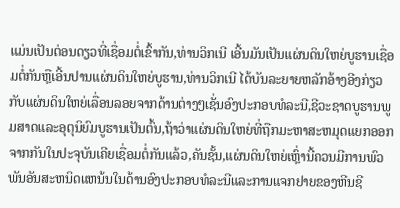ແມ່ນເປັນຕ່ອນດຽວທີ່ເຊື່ອມຕໍ່ເຂົ້າກັນ,ທ່ານວິກເນີ ເອີ້ນມັນເປັນແຜ່ນດິນໃຫຍ່ບູຮານເຊື່ອມຕໍ່ກັນຫຼືເອີ້ນປານແຜ່ນດິນໃຫຍ່ບູຮານ,ທ່ານວິກເນີ ໄດ້ບັນລະຍາຍຫລັກອ້າງອີງກ່ຽວກັບແຜ່ນດິນໃຫຍ່ເລື່ອນລອຍຈາກດ້ານຕ່າງໆເຊັ່ນອົງປະກອບທໍລະນີ,ຊີວະຊາດບູຮານພູມສາດແລະອຸຕຸນິຍົມບູຮານເປັນຕົ້ນ,ຖ້າວ່າແຜ່ນດິນໃຫຍ່ທີ່ຖືກມະຫາສະຫມຸດແຍກອອກຈາກກັນໃນປະຈຸບັນເຄີຍເຊື່ອມຕໍ່ກັນແລ້ວ,ຄັນຊັ້ນ,ແຜ່ນດິນໃຫຍ່ເຫຼົ່ານີ້ຄວນມີການພົວພັນອັນສະຫນິດແຫນ້ນໃນດ້ານອົງປະກອບທໍລະນີແລະການແຈກຢາຍຂອງຫີນຊີ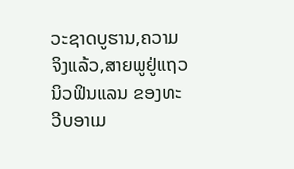ວະຊາດບູຮານ,ຄວາມຈິງແລ້ວ,ສາຍພູຢູ່ແຖວນິວຟິນແລນ ຂອງທະວີບອາເມ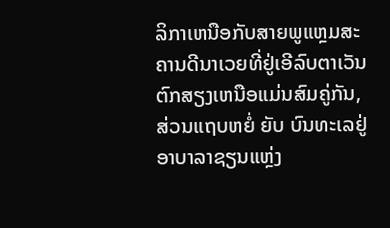ລິກາເຫນືອກັບສາຍພູແຫຼມສະຄານດີນາເວຍທີ່ຢູ່ເອີລົບຕາເວັນຕົກສຽງເຫນືອແມ່ນສົມຄູ່ກັນ,ສ່ວນແຖບຫຍໍ່ ຍັບ ບົນທະເລຢູ່ອາບາລາຊຽນແຫຼ່ງ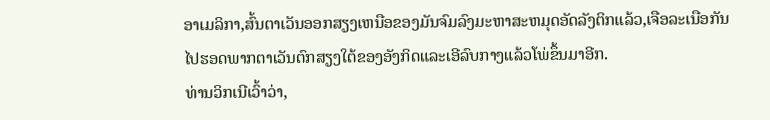ອາເມລິກາ,ສົ້ນຕາເວັນອອກສຽງເຫນືອຂອງມັນຈົມລົງມະຫາສະຫມຸດອັດລັງຕິກແລ້ວ,ເຈືອລະເນືອກັນໄປຮອດພາກຕາເວັນຕົກສຽງໃຕ້ຂອງອັງກິດແລະເອີລົບກາງແລ້ວໂພ່ຂຶ້ນມາອີກ.
ທ່ານວິກເນີເວົ້າວ່າ,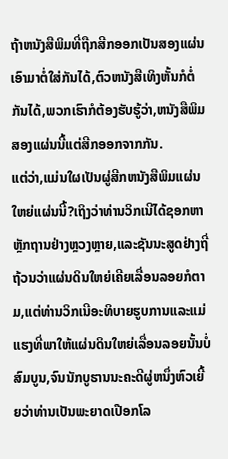ຖ້າຫນັງສືພິມທີ່ຖືກສີກອອກເປັນສອງແຜ່ນເອົາມາຕໍ່ໃສ່ກັນໄດ້,ຕົວຫນັງສືເທິງຫັ້ນກໍຕໍ່ກັນໄດ້,ພວກເຮົາກໍຕ້ອງຮັບຮູ້ວ່າ,ຫນັງສືພິມສອງແຜ່ນນີ້ແຕ່ສີກອອກຈາກກັນ.
ແຕ່ວ່າ,ແມ່ນໃຜເປັນຜູ່ສີກຫນັງສືພິມແຜ່ນໃຫຍ່ແຜ່ນນີ້?ເຖິງວ່າທ່ານວິກເນີໄດ້ຊອກຫາຫຼັກຖານຢ່າງຫຼວງຫຼາຍ,ແລະຊັນນະສູດຢ່າງຖີ່ຖ້ວນວ່າແຜ່ນດິນໃຫຍ່ເຄີຍເລື່ອນລອຍກໍຕາມ,ແຕ່ທ່ານວິກເນີອະທິບາຍຮູບການແລະແມ່ແຮງທີ່ພາໃຫ້ແຜ່ນດິນໃຫຍ່ເລື່ອນລອຍນັ້ນບໍ່ສົມບູນ,ຈົນນັກບູຮານນະຄະດີຜູ່ຫນຶ່ງຫົວເຍີ້ຍວ່າທ່ານເປັນພະຍາດເປືອກໂລ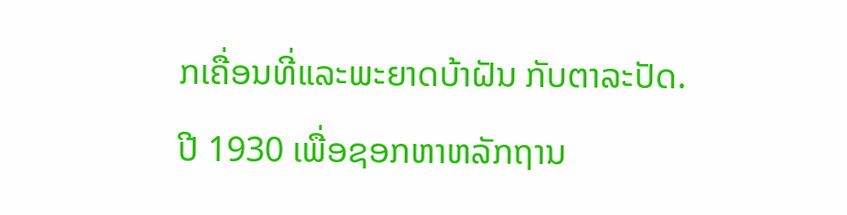ກເຄື່ອນທີ່ແລະພະຍາດບ້າຝັນ ກັບຕາລະປັດ.
ປີ 1930 ເພື່ອຊອກຫາຫລັກຖານ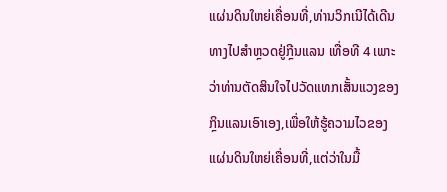ແຜ່ນດິນໃຫຍ່ເຄື່ອນທີ່,ທ່ານວິກເນີໄດ້ເດີນທາງໄປສຳຫຼວດຢູ່ກຼີນແລນ ເທື່ອທີ 4 ເພາະວ່າທ່ານຕັດສິນໃຈໄປວັດແທກເສັ້ນແວງຂອງກຼິນແລນເອົາເອງ,ເພື່ອໃຫ້ຮູ້ຄວາມໄວຂອງແຜ່ນດິນໃຫຍ່ເຄື່ອນທີ່,ແຕ່ວ່າໃນມື້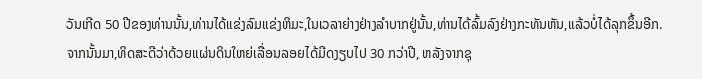ວັນເກີດ 50 ປີຂອງທ່ານນັ້ນ,ທ່ານໄດ້ແຂ່ງລົມແຂ່ງຫິມະ,ໃນເວລາຍ່າງຢ່າງລຳບາກຢູ່ນັ້ນ,ທ່ານໄດ້ລົ້ມລົງຢ່າງກະທັນຫັນ,ແລ້ວບໍ່ໄດ້ລຸກຂຶ້ນອີກ.
ຈາກນັ້ນມາ,ທິດສະດີວ່າດ້ວຍແຜ່ນດິນໃຫຍ່ເລື່ອນລອຍໄດ້ມີດງຽບໄປ 30 ກວ່າປີ, ຫລັງຈາກຊຸ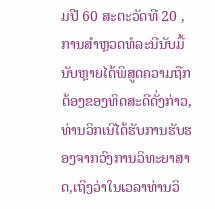ມປີ 60 ສະຕະວັດທີ 20 ,ການສຳຫຼວດທໍລະນີນັບມື້ນັບຫຼາຍໄດ້ພິສູດຄວາມຖືກຕ້ອງຂອງທິດສະດີດັ່ງກ່າວ,ທ່ານວິກເນີໄດ້ຮັບການຮັບຮອງຈາກວົງການວິທະຍາສາດ,ເຖິງວ່າໃນເວລາທ່ານວິ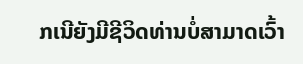ກເນີຍັງມີຊີວິດທ່ານບໍ່ສາມາດເວົ້າ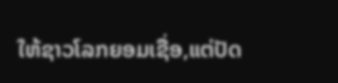ໃຫ້ຊາວໂລກຍອມເຊື່ອ,ແຕ່ປັດ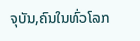ຈຸບັນ,ຄົນໃນທົ່ວໂລກ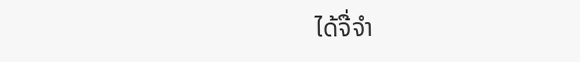ໄດ້ຈື່ຈຳ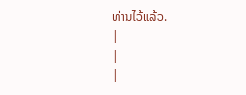ທ່ານໄວ້ແລ້ວ.
|
|
|